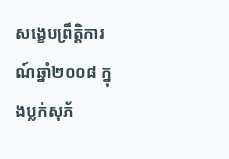សង្ខេបព្រឹត្តិការណ៍ឆ្នាំ២០០៨ ក្នុងប្លក់សុភ័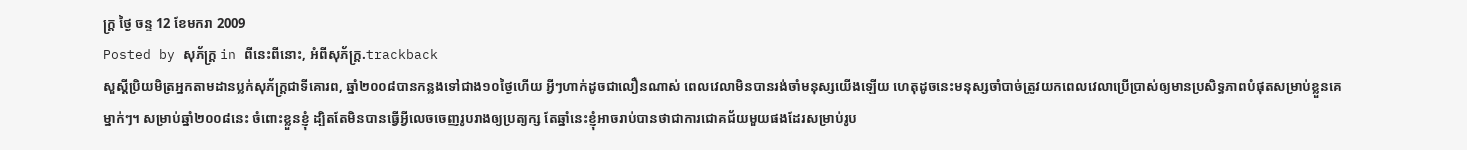ក្ត្រ ថ្ងៃ ចន្ទ 12 ខែមករា 2009
Posted by សុភ័ក្ត្រ in ពីនេះពីនោះ, អំពីសុភ័ក្ត្រ.trackback
សួស្ដីប្រិយមិត្រអ្នកតាមដានប្លក់សុភ័ក្ត្រជាទីគោរព, ឆ្នាំ២០០៨បានកន្លងទៅជាង១០ថ្ងៃហើយ អ្វីៗហាក់ដូចជាលឿនណាស់ ពេលវេលាមិនបានរង់ចាំមនុស្សយើងឡើយ ហេតុដូចនេះមនុស្សចាំបាច់ត្រូវយកពេលវេលាប្រើប្រាស់ឲ្យមានប្រសិទ្ធភាពបំផុតសម្រាប់ខ្លួនគេម្នាក់ៗ។ សម្រាប់ឆ្នាំ២០០៨នេះ ចំពោះខ្លួនខ្ញុំ ដ្បិតតែមិនបានធ្វើអ្វីលេចចេញរូបរាងឲ្យប្រត្យក្ស តែឆ្នាំនេះខ្ញុំអាចរាប់បានថាជាការជោគជ័យមួយផងដែរសម្រាប់រូប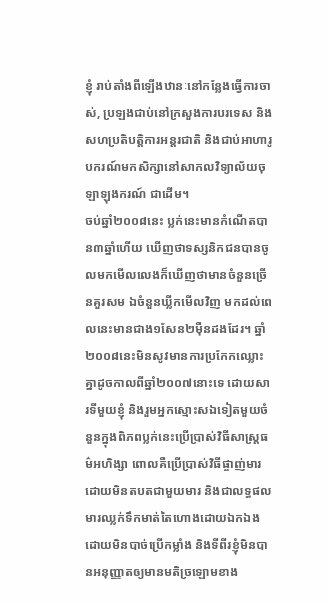ខ្ញុំ រាប់តាំងពីឡើងឋានៈនៅកន្លែងធ្វើការចាស់, ប្រឡងជាប់នៅក្រសួងការបរទេស និងសហប្រតិបត្តិការអន្តរជាតិ និងជាប់អាហារូបករណ៍មកសិក្សានៅសាកលវិទ្យាល័យចុឡាឡុងករណ៍ ជាដើម។
ចប់ឆ្នាំ២០០៨នេះ ប្លក់នេះមានកំណើតបាន៣ឆ្នាំហើយ ឃើញថាទស្សនិកជនបានចូលមកមើលលេងក៏ឃើញថាមានចំនួនច្រើនគួរសម ឯចំនួនឃ្លីកមើលវិញ មកដល់ពេលនេះមានជាង១សែន២ម៉ឺនដងដែរ។ ឆ្នាំ២០០៨នេះមិនសូវមានការប្រកែកឈ្លោះគ្នាដូចកាលពីឆ្នាំ២០០៧នោះទេ ដោយសារទីមួយខ្ញុំ និងរួមអ្នកស្មោះសឯទៀតមួយចំនួនក្នុងពិភពប្លក់នេះប្រើប្រាស់វិធីសាស្ត្រធម៌អហិង្សា ពោលគឺប្រើប្រាស់វិធីផ្ចាញ់មារដោយមិនតបតជាមួយមារ និងជាលទ្ធផលមារឈ្លក់ទឹកមាត់តៃហោងដោយឯកឯងដោយមិនបាច់ប្រើកម្លាំង និងទីពីរខ្ញុំមិនបានអនុញ្ញាតឲ្យមានមតិច្រឡោមខាង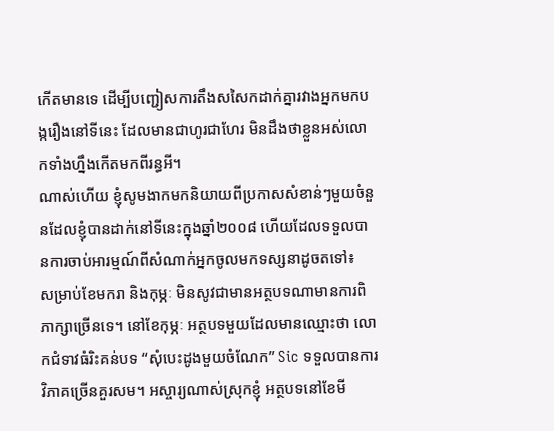កើតមានទេ ដើម្បីបញ្ជៀសការតឹងសសៃកដាក់គ្នារវាងអ្នកមកបង្ករឿងនៅទីនេះ ដែលមានជាហូរជាហែរ មិនដឹងថាខ្លួនអស់លោកទាំងហ្នឹងកើតមកពីរន្ធអី។
ណាស់ហើយ ខ្ញុំសូមងាកមកនិយាយពីប្រកាសសំខាន់ៗមួយចំនួនដែលខ្ញុំបានដាក់នៅទីនេះក្នុងឆ្នាំ២០០៨ ហើយដែលទទួលបានការចាប់អារម្មណ៍ពីសំណាក់អ្នកចូលមកទស្សនាដូចតទៅ៖
សម្រាប់ខែមករា និងកុម្ភៈ មិនសូវជាមានអត្ថបទណាមានការពិភាក្សាច្រើនទេ។ នៅខែកុម្ភៈ អត្ថបទមួយដែលមានឈ្មោះថា លោកជំទាវធំរិះគន់បទ “សុំបេះដូងមួយចំណែក” Sic ទទួលបានការវិភាគច្រើនគួរសម។ អស្ចារ្យណាស់ស្រុកខ្ញុំ អត្ថបទនៅខែមី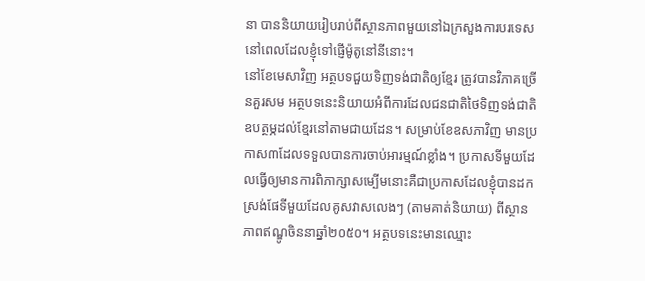នា បាននិយាយរៀបរាប់ពីស្ថានភាពមួយនៅឯក្រសួងការបរទេស នៅពេលដែលខ្ញុំទៅផ្ញើម៉ូតូនៅនីនោះ។
នៅខែមេសាវិញ អត្ថបទជួយទិញទង់ជាតិឲ្យខ្មែរ ត្រូវបានវិភាគច្រើនគួរសម អត្ថបទនេះនិយាយអំពីការដែលជនជាតិថៃទិញទង់ជាតិឧបត្ថម្ភដល់ខ្មែរនៅតាមជាយដែន។ សម្រាប់ខែឧសភាវិញ មានប្រកាស៣ដែលទទួលបានការចាប់អារម្មណ៍ខ្លាំង។ ប្រកាសទីមួយដែលធ្វើឲ្យមានការពិភាក្សាសម្បើមនោះគឺជាប្រកាសដែលខ្ញុំបានដកស្រង់ផែទីមួយដែលគូសវាសលេងៗ (តាមគាត់និយាយ) ពីស្ថានភាពឥណ្ឌូចិននាឆ្នាំ២០៥០។ អត្ថបទនេះមានឈ្មោះ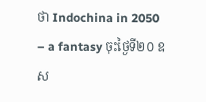ថា Indochina in 2050 – a fantasy ចុះថ្ងៃទី២០ ឧស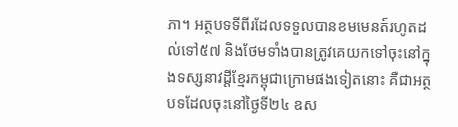ភា។ អត្ថបទទីពីរដែលទទួលបានខមមេនត៍រហូតដល់ទៅ៥៧ និងថែមទាំងបានត្រូវគេយកទៅចុះនៅក្នុងទស្សនាវដ្ដីខ្មែរកម្ពុជាក្រោមផងទៀតនោះ គឺជាអត្ថបទដែលចុះនៅថ្ងៃទី២៤ ឧស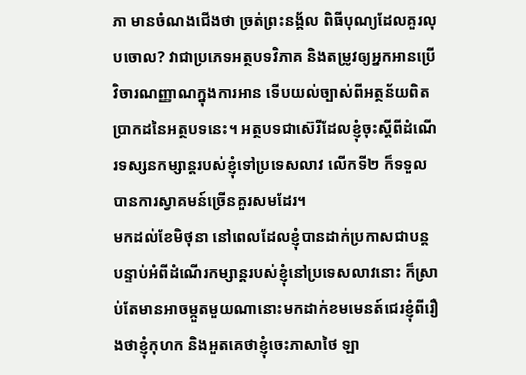ភា មានចំណងជើងថា ច្រត់ព្រះនង្គ័ល ពិធីបុណ្យដែលគួរលុបចោល? វាជាប្រភេទអត្ថបទវិភាគ និងតម្រូវឲ្យអ្នកអានប្រើវិចារណញ្ញាណក្នុងការអាន ទើបយល់ច្បាស់ពីអត្ថន័យពិតប្រាកដនៃអត្ថបទនេះ។ អត្ថបទជាស៊េរីដែលខ្ញុំចុះស្ដីពីដំណើរទស្សនកម្សាន្តរបស់ខ្ញុំទៅប្រទេសលាវ លើកទី២ ក៏ទទួលបានការស្វាគមន៍ច្រើនគួរសមដែរ។
មកដល់ខែមិថុនា នៅពេលដែលខ្ញុំបានដាក់ប្រកាសជាបន្តបន្ទាប់អំពីដំណើរកម្សាន្តរបស់ខ្ញុំនៅប្រទេសលាវនោះ ក៏ស្រាប់តែមានអាចម្កួតមួយណានោះមកដាក់ខមមេនត៍ជេរខ្ញុំពីរឿងថាខ្ញុំកុហក និងអួតគេថាខ្ញុំចេះភាសាថៃ ឡា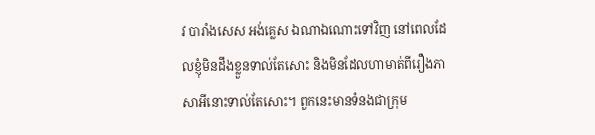វ បារាំងសេស អង់គ្លេស ឯណាឯណោះទៅវិញ នៅពេលដែលខ្ញុំមិនដឹងខ្លួនទាល់តែសោះ និងមិនដែលហាមាត់ពីរឿងភាសាអីនោះទាល់តែសោះ។ ពួកនេះមានទំនងជាក្រុម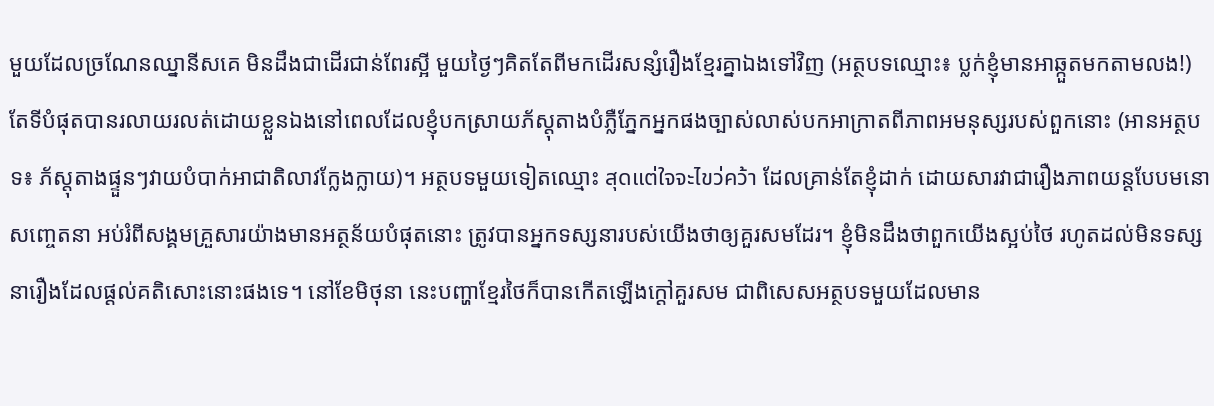មួយដែលច្រណែនឈ្នានីសគេ មិនដឹងជាដើរជាន់ពែរស្អី មួយថ្ងៃៗគិតតែពីមកដើរសន្សំរឿងខ្មែរគ្នាឯងទៅវិញ (អត្ថបទឈ្មោះ៖ ប្លក់ខ្ញុំមានអាឆ្កួតមកតាមលង!) តែទីបំផុតបានរលាយរលត់ដោយខ្លួនឯងនៅពេលដែលខ្ញុំបកស្រាយភ័ស្តុតាងបំភ្លឺភ្នែកអ្នកផងច្បាស់លាស់បកអាក្រាតពីភាពអមនុស្សរបស់ពួកនោះ (អានអត្ថបទ៖ ភ័ស្តុតាងផ្ទួនៗវាយបំបាក់អាជាតិលាវក្លែងក្លាយ)។ អត្ថបទមួយទៀតឈ្មោះ สุดแต่ใจจะไขว่คว้า ដែលគ្រាន់តែខ្ញុំដាក់ ដោយសារវាជារឿងភាពយន្តបែបមនោសញ្ចេតនា អប់រំពីសង្គមគ្រួសារយ៉ាងមានអត្ថន័យបំផុតនោះ ត្រូវបានអ្នកទស្សនារបស់យើងថាឲ្យគួរសមដែរ។ ខ្ញុំមិនដឹងថាពួកយើងស្អប់ថៃ រហូតដល់មិនទស្សនារឿងដែលផ្ដល់គតិសោះនោះផងទេ។ នៅខែមិថុនា នេះបញ្ហាខ្មែរថៃក៏បានកើតឡើងក្ដៅគួរសម ជាពិសេសអត្ថបទមួយដែលមាន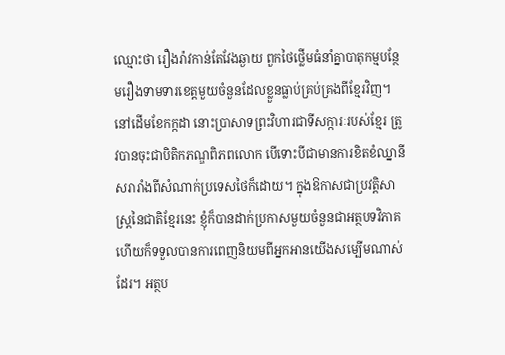ឈ្មោះថា រឿងរ៉ាវកាន់តែវែងឆ្ងាយ ពួកថៃថ្លើមធំនាំគ្នាបាតុកម្មបន្ថែមរឿងទាមទារខេត្តមួយចំនួនដែលខ្លួនធ្លាប់គ្រប់គ្រងពីខ្មែរវិញ។
នៅដើមខែកក្កដា នោះប្រាសាទព្រះវិហារជាទីសក្ការៈរបស់ខ្មែរ ត្រូវបានចុះជាបិតិកភណ្ឌពិភពលោក បើទោះបីជាមានការខិតខំឈ្នានីសរារាំងពីសំណាក់ប្រទេសថៃក៏ដោយ។ ក្នុងឱកាសជាប្រវត្តិសាស្ត្រនៃជាតិខ្មែរនេះ ខ្ញុំក៏បានដាក់ប្រកាសមួយចំនួនជាអត្ថបទវិភាគ ហើយក៏ទទួលបានការពេញនិយមពីអ្នកអានយើងសម្បើមណាស់ដែរ។ អត្ថប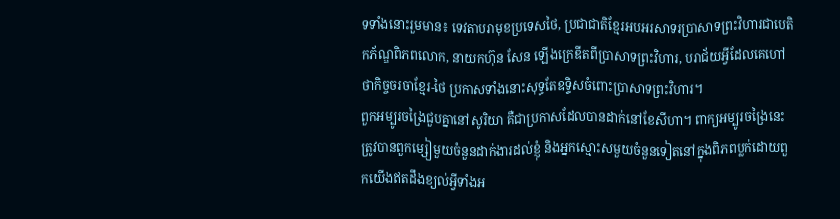ទទាំងនោះរួមមាន៖ ទេវតាបរាមុខប្រទេសថៃ, ប្រជាជាតិខ្មែរអបអរសាទរប្រាសាទព្រះវិហារជាបេតិកភ័ណ្ឌពិភពលោក, នាយកហ៊ុន សែន ឡើងក្រេឌីតពីប្រាសាទព្រះវិហារ, បរាជ័យអ្វីដែលគេហៅថាកិច្ចចរចាខ្មែរ-ថៃ ប្រកាសទាំងនោះសុទ្ធតែឧទ្ទិសចំពោះប្រាសាទព្រះវិហារ។
ពួកអម្បូរចង្រៃជួបគ្នានៅសូរិយា គឺជាប្រកាសដែលបានដាក់នៅខែសីហា។ ពាក្យអម្បូរចង្រៃនេះត្រូវបានពួកម្សៀមួយចំនួនដាក់ងារដល់ខ្ញុំ និងអ្នកស្មោះសមួយចំនួនទៀតនៅក្នុងពិភពប្លក់ដោយពួកយើងឥតដឹងខ្យល់អ្វីទាំងអ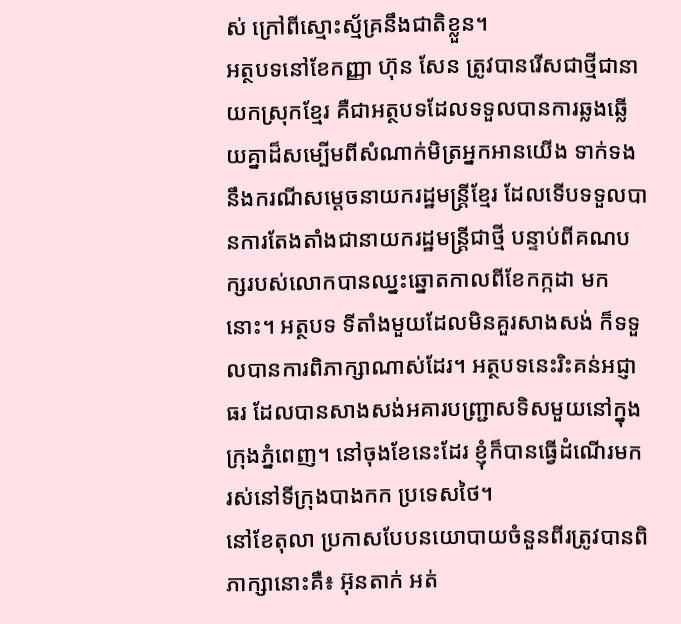ស់ ក្រៅពីស្មោះស្ម័គ្រនឹងជាតិខ្លួន។
អត្ថបទនៅខែកញ្ញា ហ៊ុន សែន ត្រូវបានរើសជាថ្មីជានាយកស្រុកខ្មែរ គឺជាអត្ថបទដែលទទួលបានការឆ្លងឆ្លើយគ្នាដ៏សម្បើមពីសំណាក់មិត្រអ្នកអានយើង ទាក់ទងនឹងករណីសម្ដេចនាយករដ្ឋមន្ត្រីខ្មែរ ដែលទើបទទួលបានការតែងតាំងជានាយករដ្ឋមន្ត្រីជាថ្មី បន្ទាប់ពីគណបក្សរបស់លោកបានឈ្នះឆ្នោតកាលពីខែកក្កដា មកនោះ។ អត្ថបទ ទីតាំងមួយដែលមិនគួរសាងសង់ ក៏ទទួលបានការពិភាក្សាណាស់ដែរ។ អត្ថបទនេះរិះគន់អជ្ញាធរ ដែលបានសាងសង់អគារបញ្ជ្រាសទិសមួយនៅក្នុងក្រុងភ្នំពេញ។ នៅចុងខែនេះដែរ ខ្ញុំក៏បានធ្វើដំណើរមករស់នៅទីក្រុងបាងកក ប្រទេសថៃ។
នៅខែតុលា ប្រកាសបែបនយោបាយចំនួនពីរត្រូវបានពិភាក្សានោះគឺ៖ អ៊ុនតាក់ អត់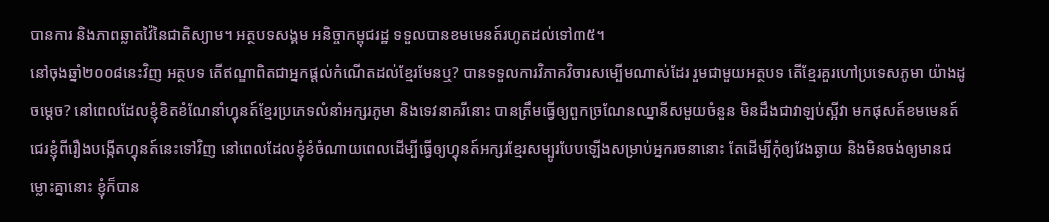បានការ និងភាពឆ្លាតវ៉ៃនៃជាតិស្យាម។ អត្ថបទសង្គម អនិច្ចាកម្ពុជរដ្ឋ ទទួលបានខមមេនត៍រហូតដល់ទៅ៣៥។
នៅចុងឆ្នាំ២០០៨នេះវិញ អត្ថបទ តើឥណ្ឌាពិតជាអ្នកផ្ដល់កំណើតដល់ខ្មែរមែនឬ? បានទទួលការវិភាគវិចារសម្បើមណាស់ដែរ រួមជាមួយអត្ថបទ តើខ្មែរគួរហៅប្រទេសភូមា យ៉ាងដូចម្ដេច? នៅពេលដែលខ្ញុំខិតខំណែនាំហ្វុនត៍ខ្មែរប្រភេទលំនាំអក្សរភូមា និងទេវនាគរីនោះ បានត្រឹមធ្វើឲ្យពួកច្រណែនឈ្នានីសមួយចំនួន មិនដឹងជាវាឡប់ស្អីវា មកផុសត៍ខមមេនត៍ជេរខ្ញុំពីរឿងបង្កើតហ្វុនត៍នេះទៅវិញ នៅពេលដែលខ្ញុំខំចំណាយពេលដើម្បីធ្វើឲ្យហ្វុនត៍អក្សរខ្មែរសម្បូរបែបឡើងសម្រាប់អ្នករចនានោះ តែដើម្បីកុំឲ្យវែងឆ្ងាយ និងមិនចង់ឲ្យមានជម្លោះគ្នានោះ ខ្ញុំក៏បាន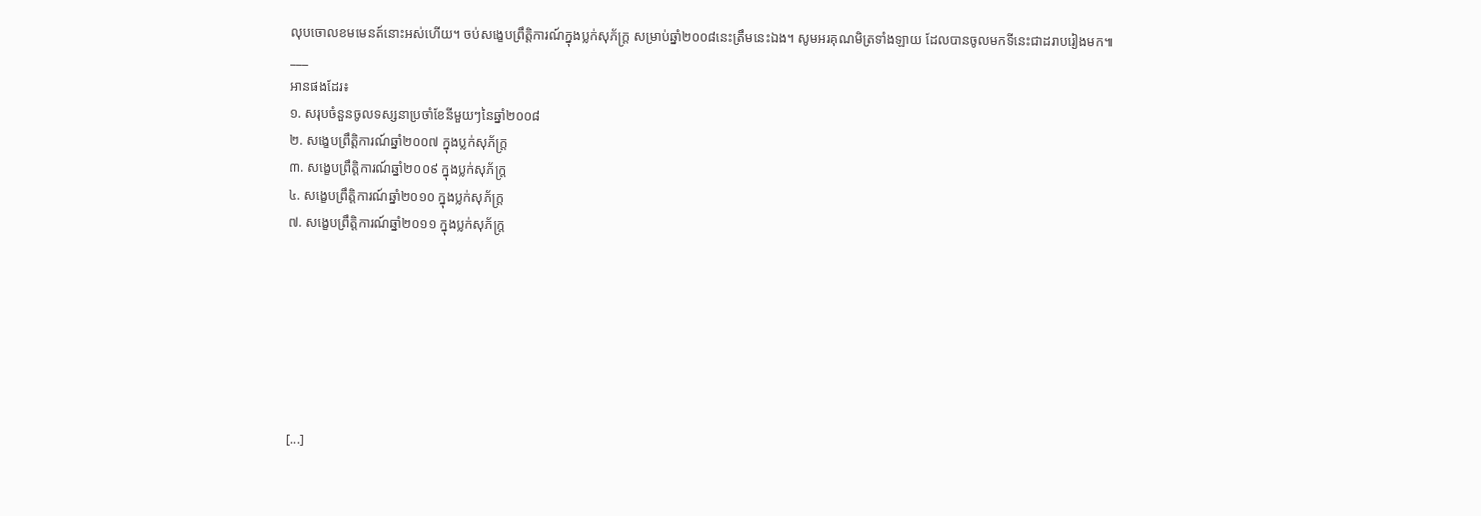លុបចោលខមមេនត៍នោះអស់ហើយ។ ចប់សង្ខេបព្រឹត្តិការណ៍ក្នុងប្លក់សុភ័ក្ត្រ សម្រាប់ឆ្នាំ២០០៨នេះត្រឹមនេះឯង។ សូមអរគុណមិត្រទាំងឡាយ ដែលបានចូលមកទីនេះជាដរាបរៀងមក៕
___
អានផងដែរ៖
១. សរុបចំនួនចូលទស្សនាប្រចាំខែនីមួយៗនៃឆ្នាំ២០០៨
២. សង្ខេបព្រឹត្តិការណ៍ឆ្នាំ២០០៧ ក្នុងប្លក់សុភ័ក្ត្រ
៣. សង្ខេបព្រឹត្តិការណ៍ឆ្នាំ២០០៩ ក្នុងប្លក់សុភ័ក្ត្រ
៤. សង្ខេបព្រឹត្តិការណ៍ឆ្នាំ២០១០ ក្នុងប្លក់សុភ័ក្ត្រ
៧. សង្ខេបព្រឹត្តិការណ៍ឆ្នាំ២០១១ ក្នុងប្លក់សុភ័ក្ត្រ







[...]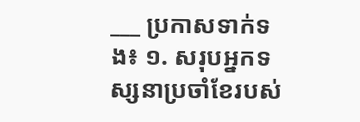___ ប្រកាសទាក់ទង៖ ១. សរុបអ្នកទស្សនាប្រចាំខែរបស់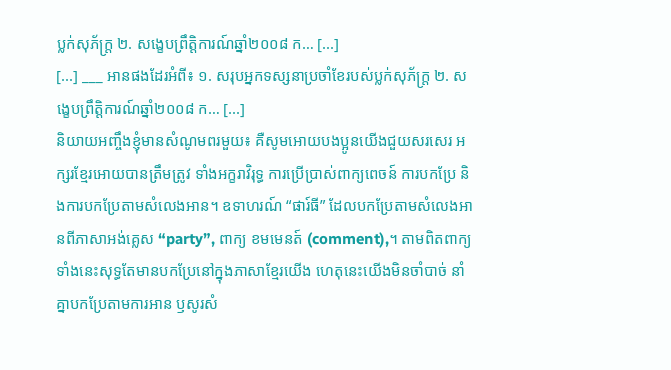ប្លក់សុភ័ក្ត្រ ២. សង្ខេបព្រឹត្តិការណ៍ឆ្នាំ២០០៨ ក… [...]
[...] ___ អានផងដែរអំពី៖ ១. សរុបអ្នកទស្សនាប្រចាំខែរបស់ប្លក់សុភ័ក្ត្រ ២. សង្ខេបព្រឹត្តិការណ៍ឆ្នាំ២០០៨ ក… [...]
និយាយអញ្ចឹងខ្ញុំមានសំណូមពរមួយ៖ គឺសូមអោយបងប្អូនយើងជួយសរសេរ អក្សរខ្មែរអោយបានត្រឹមត្រូវ ទាំងអក្ខរាវិរុទ្ធ ការប្រើប្រាស់ពាក្យពេចន៍ ការបកប្រែ និងការបកប្រែតាមសំលេងអាន។ ឧទាហរណ៍ “ផារ៍ធី” ដែលបកប្រែតាមសំលេងអានពីភាសាអង់គ្លេស “party”, ពាក្យ ខមមេនត៍ (comment),។ តាមពិតពាក្យ ទាំងនេះសុទ្ធតែមានបកប្រែនៅក្នុងភាសាខ្មែរយើង ហេតុនេះយើងមិនចាំបាច់ នាំគ្នាបកប្រែតាមការអាន ឫសូរសំ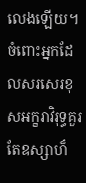លេងឡើយ។ ចំពោះអ្នកដែលសរសេរខុសអក្ខរាវិរុទ្ធគួរតែឧស្សាហ៏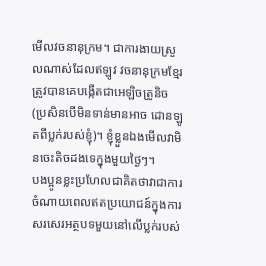មើលវចនានុក្រម។ ជាការងាយស្រួលណាស់ដែលឥឡូវ វចនានុក្រមខ្មែរត្រូវបានគេបង្កើតជាអេឡិចត្រូនិច (ប្រសិនបើមិនទាន់មានអាច ដោនឡូតពីប្លក់របស់ខ្ញុំ)។ ខ្ញុំខ្លួនឯងមើលវាមិនចេះតិចដងទេក្នុងមួយថ្ងៃៗ។
បងប្អូនខ្លះប្រហែលជាគិតថាវាជាការចំណាយពេលឥតប្រយោជន៍ក្នុងការ សរសេរអត្ថបទមួយនៅលើប្លក់របស់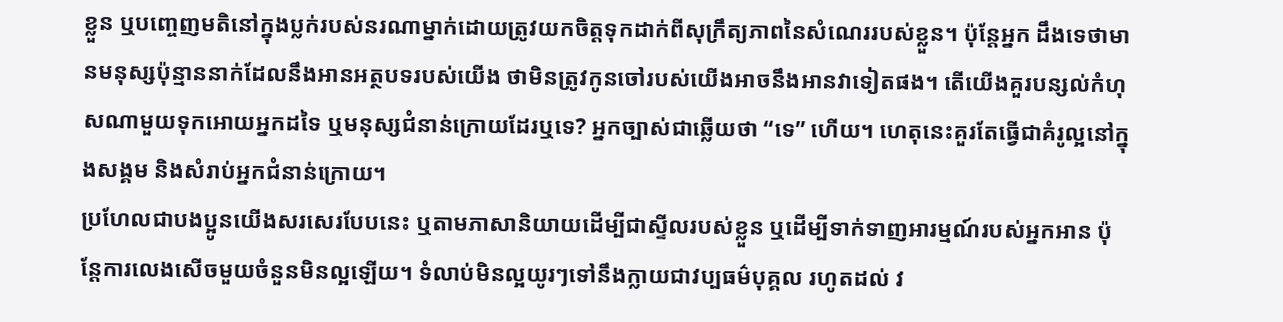ខ្លួន ឬបញ្ចេញមតិនៅក្នុងប្លក់របស់នរណាម្នាក់ដោយត្រូវយកចិត្តទុកដាក់ពីសុក្រឹត្យភាពនៃសំណេររបស់ខ្លួន។ ប៉ុន្តែអ្នក ដឹងទេថាមានមនុស្សប៉ុន្មាននាក់ដែលនឹងអានអត្ថបទរបស់យើង ថាមិនត្រូវកូនចៅរបស់យើងអាចនឹងអានវាទៀតផង។ តើយើងគួរបន្សល់កំហុសណាមួយទុកអោយអ្នកដទៃ ឬមនុស្សជំនាន់ក្រោយដែរឬទេ? អ្នកច្បាស់ជាឆ្លើយថា “ទេ” ហើយ។ ហេតុនេះគួរតែធ្វើជាគំរូល្អនៅក្នុងសង្គម និងសំរាប់អ្នកជំនាន់ក្រោយ។
ប្រហែលជាបងប្អូនយើងសរសេរបែបនេះ ឬតាមភាសានិយាយដើម្បីជាស្ទីលរបស់ខ្លួន ឬដើម្បីទាក់ទាញអារម្មណ៍របស់អ្នកអាន ប៉ុន្តែការលេងសើចមួយចំនួនមិនល្អឡើយ។ ទំលាប់មិនល្អយូរៗទៅនឹងក្លាយជាវប្បធម៌បុគ្គល រហូតដល់ វ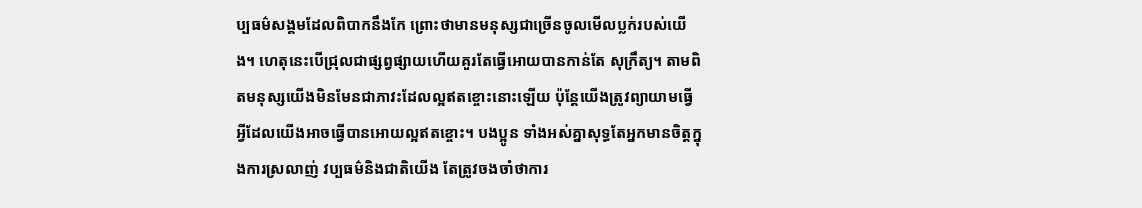ប្បធម៌សង្គមដែលពិបាកនឹងកែ ព្រោះថាមានមនុស្សជាច្រើនចូលមើលប្លក់របស់យើង។ ហេតុនេះបើជ្រុលជាផ្សព្វផ្សាយហើយគួរតែធ្វើអោយបានកាន់តែ សុក្រឹត្យ។ តាមពិតមនុស្សយើងមិនមែនជាភាវះដែលល្អឥតខ្ចោះនោះឡើយ ប៉ុន្តែយើងត្រូវព្យាយាមធ្វើអ្វីដែលយើងអាចធ្វើបានអោយល្អឥតខ្ចោះ។ បងប្អូន ទាំងអស់គ្នាសុទ្ធតែអ្នកមានចិត្តក្នុងការស្រលាញ់ វប្បធម៌និងជាតិយើង តែត្រូវចងចាំថាការ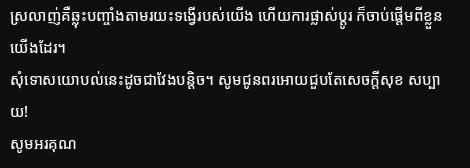ស្រលាញ់គឺឆ្លុះបញ្ចាំងតាមរយះទង្វើរបស់យើង ហើយការផ្លាស់ប្តូរ ក៏ចាប់ផ្តើមពីខ្លួនយើងដែរ។
សុំទោសយោបល់នេះដូចជាវែងបន្តិច។ សូមជូនពរអោយជួបតែសេចក្តីសុខ សប្បាយ!
សូមអរគុណ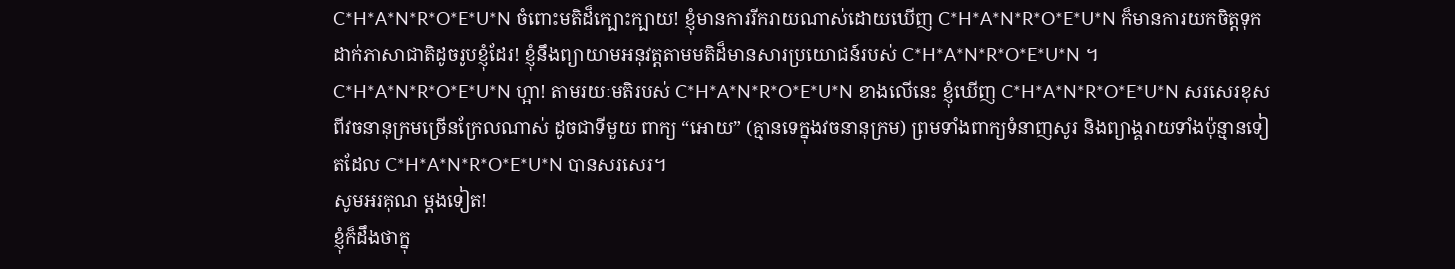C*H*A*N*R*O*E*U*N ចំពោះមតិដ៏ក្បោះក្បាយ! ខ្ញុំមានការរីករាយណាស់ដោយឃើញ C*H*A*N*R*O*E*U*N ក៏មានការយកចិត្តទុកដាក់ភាសាជាតិដូចរូបខ្ញុំដែរ! ខ្ញុំនឹងព្យាយាមអនុវត្តតាមមតិដ៏មានសារប្រយោជន៍របស់ C*H*A*N*R*O*E*U*N ។ C*H*A*N*R*O*E*U*N ហ្អា! តាមរយៈមតិរបស់ C*H*A*N*R*O*E*U*N ខាងលើនេះ ខ្ញុំឃើញ C*H*A*N*R*O*E*U*N សរសេរខុសពីវចនានុក្រមច្រើនក្រែលណាស់ ដូចជាទីមួយ ពាក្យ “អោយ” (គ្មានទេក្នុងវចនានុក្រម) ព្រមទាំងពាក្យទំនាញសូរ និងព្យាង្គរាយទាំងប៉ុន្មានទៀតដែល C*H*A*N*R*O*E*U*N បានសរសេរ។
សូមអរគុណ ម្ដងទៀត!
ខ្ញុំក៏ដឹងថាក្នុ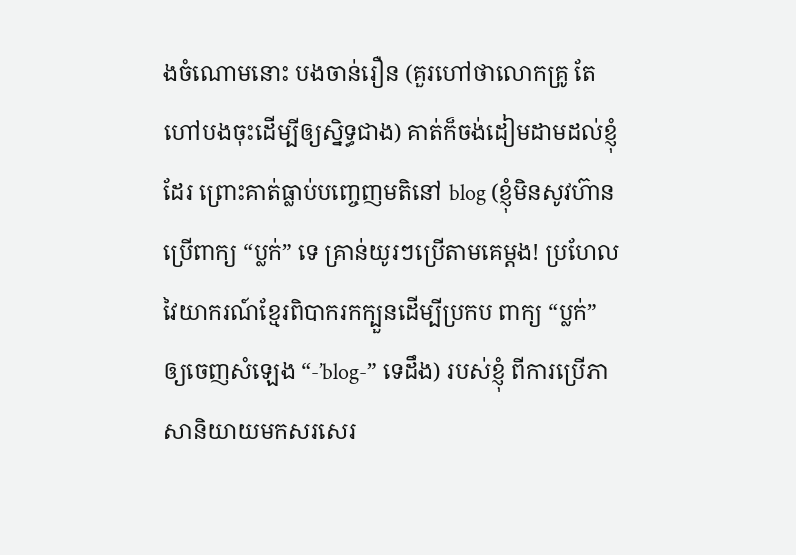ងចំណោមនោះ បងចាន់រឿន (គួរហៅថាលោកគ្រូ តែហៅបងចុះដើម្បីឲ្យស្និទ្ធជាង) គាត់ក៏ចង់ដៀមដាមដល់ខ្ញុំដែរ ព្រោះគាត់ធ្លាប់បញ្ចេញមតិនៅ blog (ខ្ញុំមិនសូវហ៊ានប្រើពាក្យ “ប្លក់” ទេ គ្រាន់យូរៗប្រើតាមគេម្ដង! ប្រហែលវៃយាករណ៍ខ្មែរពិបាករកក្បួនដើម្បីប្រកប ពាក្យ “ប្លក់” ឲ្យចេញសំឡេង “-’blog-” ទេដឹង) របស់ខ្ញុំ ពីការប្រើភាសានិយាយមកសរសេរ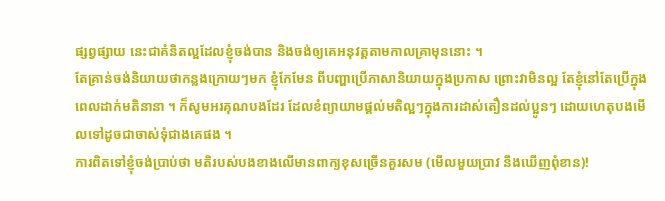ផ្សព្វផ្សាយ នេះជាគំនិតល្អដែលខ្ញុំចង់បាន និងចង់ឲ្យគេអនុវត្តតាមកាលគ្រាមុននោះ ។
តែគ្រាន់ចង់និយាយថាកន្លងក្រោយៗមក ខ្ញុំកែមែន ពីបញ្ហាប្រើភាសានិយាយក្នុងប្រកាស ព្រោះវាមិនល្អ តែខ្ញុំនៅតែប្រើក្នុងពេលដាក់មតិនានា ។ ក៏សូមអរគុណបងដែរ ដែលខំព្យាយាមផ្ដល់មតិល្អៗក្នុងការដាស់តឿនដល់ប្អូនៗ ដោយហេតុបងមើលទៅដូចជាចាស់ទុំជាងគេផង ។
ការពិតទៅខ្ញុំចង់ប្រាប់ថា មតិរបស់បងខាងលើមានពាក្យខុសច្រើនគួរសម (មើលមួយប្រាវ នឹងឃើញពុំខាន)!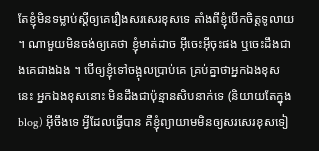តែខ្ញុំមិនទម្លាប់ស្ដីឲ្យគេរឿងសរសេរខុសទេ តាំងពីខ្ញុំបើកចិត្តទូលាយ ។ ណាមួយមិនចង់ឲ្យគេថា ខ្ញុំមាត់ដាច អ៊ីចេះអ៊ីចុះផង ឬចេះដឹងជាងគេជាងឯង ។ បើឲ្យខ្ញុំទៅចង្អុលប្រាប់គេ គ្រប់គ្នាថាអ្នកឯងខុសនេះ អ្នកឯងខុសនោះ មិនដឹងជាប៉ុន្មានសិបនាក់ទេ (និយាយតែក្នុង blog) អ៊ីចឹងទេ អ្វីដែលធ្វើបាន គឺខ្ញុំព្យាយាមមិនឲ្យសរសេរខុសទៀ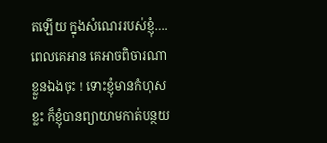តឡើយ ក្នុងសំណេររបស់ខ្ញុំ…. ពេលគេអាន គេអាចពិចារណាខ្លួនឯងចុះ ! ទោះខ្ញុំមានកំហុសខ្លះ ក៏ខ្ញុំបានព្យាយាមកាត់បន្ថយ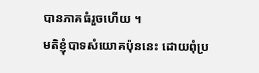បានភាគធំរួចហើយ ។
មតិខ្ញុំបាទសំយោគប៉ុននេះ ដោយពុំប្រ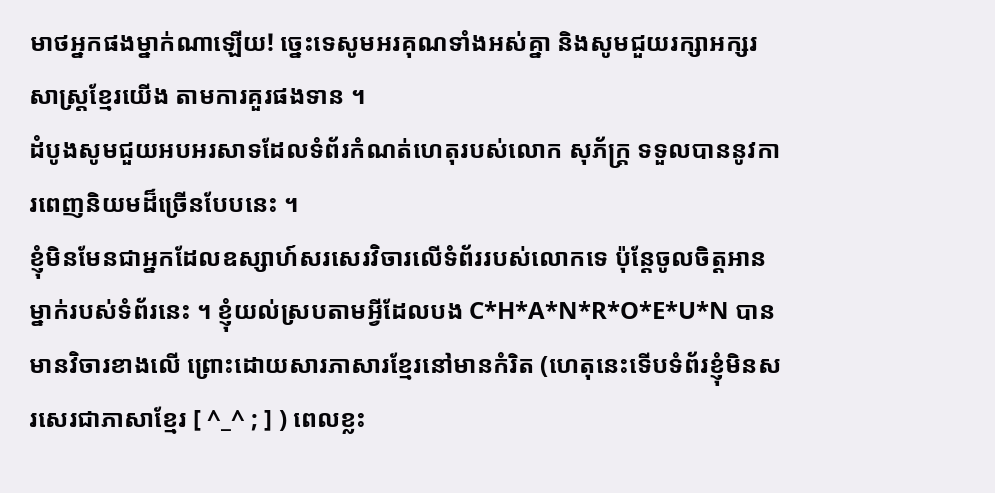មាថអ្នកផងម្នាក់ណាឡើយ! ច្នេះទេសូមអរគុណទាំងអស់គ្នា និងសូមជួយរក្សាអក្សរសាស្ត្រខ្មែរយើង តាមការគួរផងទាន ។
ដំបូងសូមជួយអបអរសាទដែលទំព័រកំណត់ហេតុរបស់លោក សុភ័ក្ត្រ ទទួលបាននូវការពេញនិយមដ៏ច្រើនបែបនេះ ។
ខ្ញុំមិនមែនជាអ្នកដែលឧស្សាហ៍សរសេរវិចារលើទំព័ររបស់លោកទេ ប៉ុន្តែចូលចិត្តអានម្នាក់របស់ទំព័រនេះ ។ ខ្ញុំយល់ស្របតាមអ្វីដែលបង C*H*A*N*R*O*E*U*N បានមានវិចារខាងលើ ព្រោះដោយសារភាសារខ្មែរនៅមានកំរិត (ហេតុនេះទើបទំព័រខ្ញុំមិនសរសេរជាភាសាខ្មែរ [ ^_^ ; ] ) ពេលខ្លះ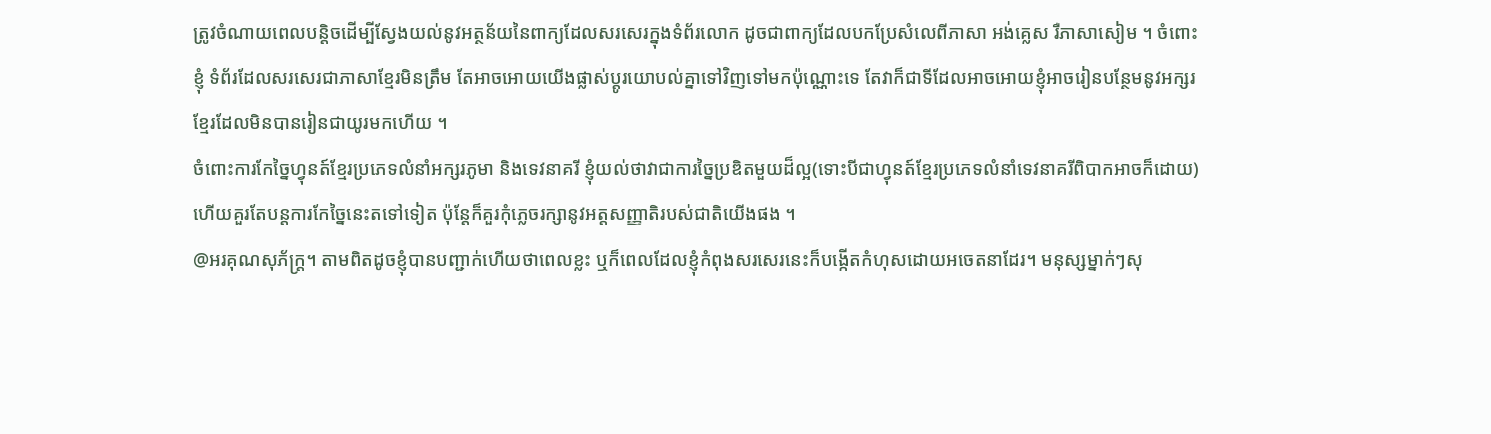ត្រូវចំណាយពេលបន្តិចដើម្បីស្វែងយល់នូវអត្ថន័យនៃពាក្យដែលសរសេរក្នុងទំព័រលោក ដូចជាពាក្យដែលបកប្រែសំលេពីភាសា អង់គេ្លស រឺភាសាសៀម ។ ចំពោះខ្ញុំ ទំព័រដែលសរសេរជាភាសាខ្មែរមិនត្រឹម តែអាចអោយយើងផ្លាស់ប្តូរយោបល់គ្នាទៅវិញទៅមកប៉ុណ្ណោះទេ តែវាក៏ជាទីដែលអាចអោយខ្ញុំអាចរៀនបន្ថែមនូវអក្សរខ្មែរដែលមិនបានរៀនជាយូរមកហើយ ។
ចំពោះការកែច្នៃហ្វុនត៍ខ្មែរប្រភេទលំនាំអក្សរភូមា និងទេវនាគរី ខ្ញុំយល់ថាវាជាការច្នៃប្រឌិតមួយដ៏ល្អ(ទោះបីជាហ្វុនត៍ខ្មែរប្រភេទលំនាំទេវនាគរីពិបាកអាចក៏ដោយ) ហើយគួរតែបន្តការកែច្នៃនេះតទៅទៀត ប៉ុន្តែក៏គួរកុំភេ្លចរក្សានូវអត្តសញ្ញាតិរបស់ជាតិយើងផង ។
@អរគុណសុភ័ក្រ្ត។ តាមពិតដូចខ្ញុំបានបញ្ជាក់ហើយថាពេលខ្លះ ឬក៏ពេលដែលខ្ញុំកំពុងសរសេរនេះក៏បង្កើតកំហុសដោយអចេតនាដែរ។ មនុស្សម្នាក់ៗសុ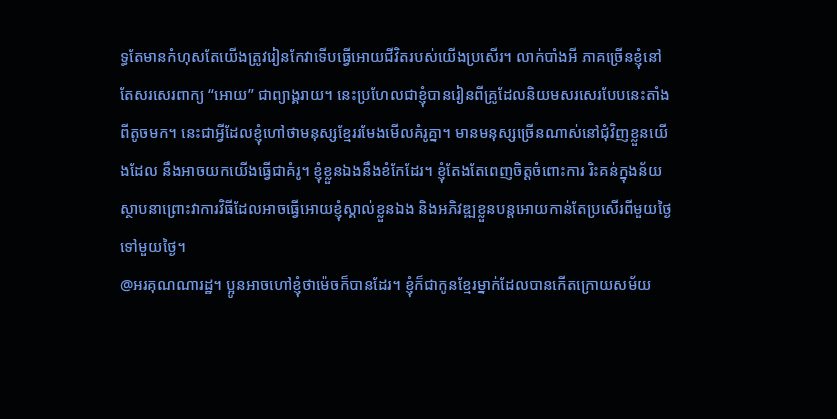ទ្ធតែមានកំហុសតែយើងត្រូវរៀនកែវាទើបធ្វើអោយជីវិតរបស់យើងប្រសើរ។ លាក់បាំងអី ភាគច្រើនខ្ញុំនៅតែសរសេរពាក្យ “អោយ” ជាព្យាង្គរាយ។ នេះប្រហែលជាខ្ញុំបានរៀនពីគ្រូដែលនិយមសរសេរបែបនេះតាំងពីតូចមក។ នេះជាអ្វីដែលខ្ញុំហៅថាមនុស្សខ្មែររមែងមើលគំរូគ្នា។ មានមនុស្សច្រើនណាស់នៅជុំវិញខ្លួនយើងដែល នឹងអាចយកយើងធ្វើជាគំរូ។ ខ្ញុំខ្លួនឯងនឹងខំកែដែរ។ ខ្ញុំតែងតែពេញចិត្តចំពោះការ រិះគន់ក្នុងន័យស្ថាបនាព្រោះវាការវិធីដែលអាចធ្វើអោយខ្ញុំស្គាល់ខ្លួនឯង និងអភិវឌ្ឍខ្លួនបន្តអោយកាន់តែប្រសើរពីមួយថ្ងៃទៅមួយថ្ងៃ។
@អរគុណណារដ្ឋ។ ប្អូនអាចហៅខ្ញុំថាម៉េចក៏បានដែរ។ ខ្ញុំក៏ជាកូនខ្មែរម្នាក់ដែលបានកើតក្រោយសម័យ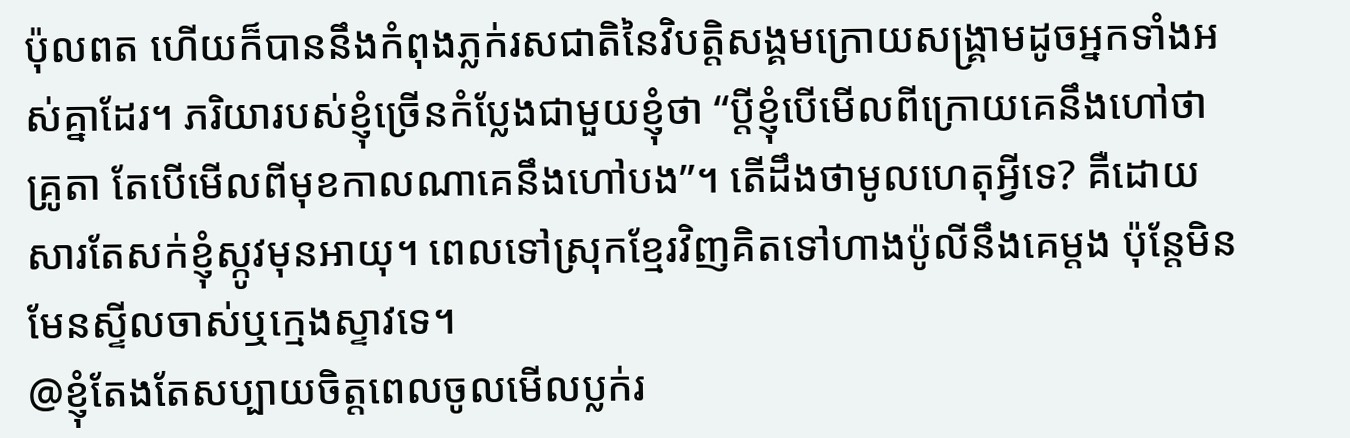ប៉ុលពត ហើយក៏បាននឹងកំពុងភ្លក់រសជាតិនៃវិបត្តិសង្គមក្រោយសង្គ្រាមដូចអ្នកទាំងអស់គ្នាដែរ។ ភរិយារបស់ខ្ញុំច្រើនកំប្លែងជាមួយខ្ញុំថា “ប្តីខ្ញុំបើមើលពីក្រោយគេនឹងហៅថាគ្រូតា តែបើមើលពីមុខកាលណាគេនឹងហៅបង”។ តើដឹងថាមូលហេតុអ្វីទេ? គឺដោយសារតែសក់ខ្ញុំស្កូវមុនអាយុ។ ពេលទៅស្រុកខ្មែរវិញគិតទៅហាងប៉ូលីនឹងគេម្តង ប៉ុន្តែមិនមែនស្ទីលចាស់ឬក្មេងស្ទាវទេ។
@ខ្ញុំតែងតែសប្បាយចិត្តពេលចូលមើលប្លក់រ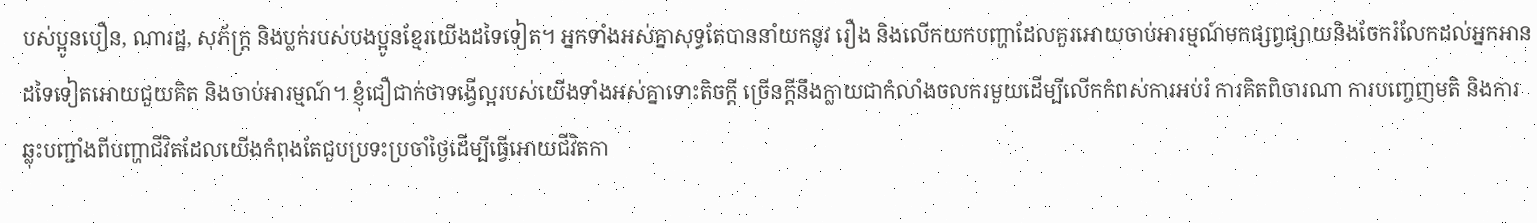បស់ប្អូនបឿន, ណារដ្ឋ, សុភ័ក្រ្ត និងប្លក់របស់បងប្អូនខ្មែរយើងដទៃទៀត។ អ្នកទាំងអស់គ្នាសុទ្ធតែបាននាំយកនូវ រឿង និងលើកយកបញ្ហាដែលគួរអោយចាប់អារម្មណ៍មកផ្សព្វផ្សាយនិងចែករំលែកដល់អ្នកអានដទៃទៀតអោយជួយគិត និងចាប់អារម្មណ៍។ ខ្ញុំជឿជាក់ថាទង្វើល្អរបស់យើងទាំងអស់គ្នាទោះតិចក្តី ច្រើនក្តីនឹងក្លាយជាកំលាំងចលករមួយដើម្បីលើកកំពស់ការអប់រំ ការគិតពិចារណា ការបញ្ចេញមតិ និងការឆ្លុះបញ្ជាំងពីបញ្ហាជីវិតដែលយើងកំពុងតែជួបប្រទះប្រចាំថ្ងៃដើម្បីធ្វើអោយជីវិតកា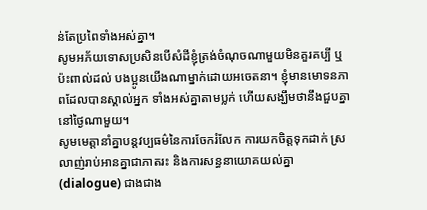ន់តែប្រពៃទាំងអស់គ្នា។
សូមអភ័យទោសប្រសិនបើសំដីខ្ញុំត្រង់ចំណុចណាមួយមិនគួរគប្បី ឬប៉ះពាល់ដល់ បងប្អូនយើងណាម្នាក់ដោយអចេតនា។ ខ្ញុំមានមោទនភាពដែលបានស្គាល់អ្នក ទាំងអស់គ្នាតាមប្លក់ ហើយសង្ឃឹមថានឹងជួបគ្នានៅថ្ងៃណាមួយ។
សូមមេត្តានាំគ្នាបន្តវប្បធម៌នៃការចែករំលែក ការយកចិត្តទុកដាក់ ស្រលាញ់រាប់អានគ្នាជាភាតរះ និងការសន្ធនាយោគយល់គ្នា (dialogue) ជាងជាង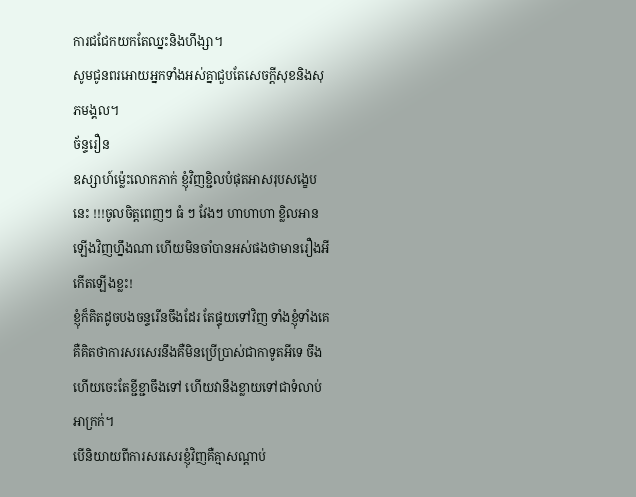ការជជែកយកតែឈ្នះនិងហឹង្សា។
សូមជូនពរអោយអ្នកទាំងអស់គ្នាជួបតែសេចក្តីសុខនិងសុភមង្គល។
ច័ន្ទរឿន
ឧស្សាហ៍ម៉្លេះលោកភាក់ ខ្ញុំវិញខ្ជិលបំផុតអាសរុបសង្ខេបនេះ !!!ចូលចិត្តពេញៗ ធំ ៗ វែងៗ ហាហាហា ខ្លិលអានឡើងវិញហ្នឹងណា ហើយមិនចាំបានអស់ផងថាមានរឿងអីកើតឡើងខ្លះ!
ខ្ញុំក៏គិតដូចបងចន្ទរើនចឹងដែរ តែផ្ទុយទៅវិញ ទាំងខ្ញុំទាំងគេគឺគិតថាការសរសេរនឹងគឺមិនប្រើប្រាស់ជាកាទូតអីទេ ចឹងហើយចេះតែខ្ជីខ្ជាចឹងទៅ ហើយវានឹងខ្លាយទៅជាទំលាប់អាក្រក់។
បើនិយាយពីការសរសេរខ្ញុំវិញគឺគ្មាសណ្តាប់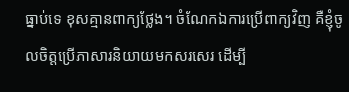ធ្នាប់ទេ ខុសគ្មានពាក្យថ្លែង។ ចំណែកឯការប្រើពាក្យវិញ គឺខ្ញុំចូលចិត្តប្រើភាសារនិយាយមកសរសេរ ដើម្បី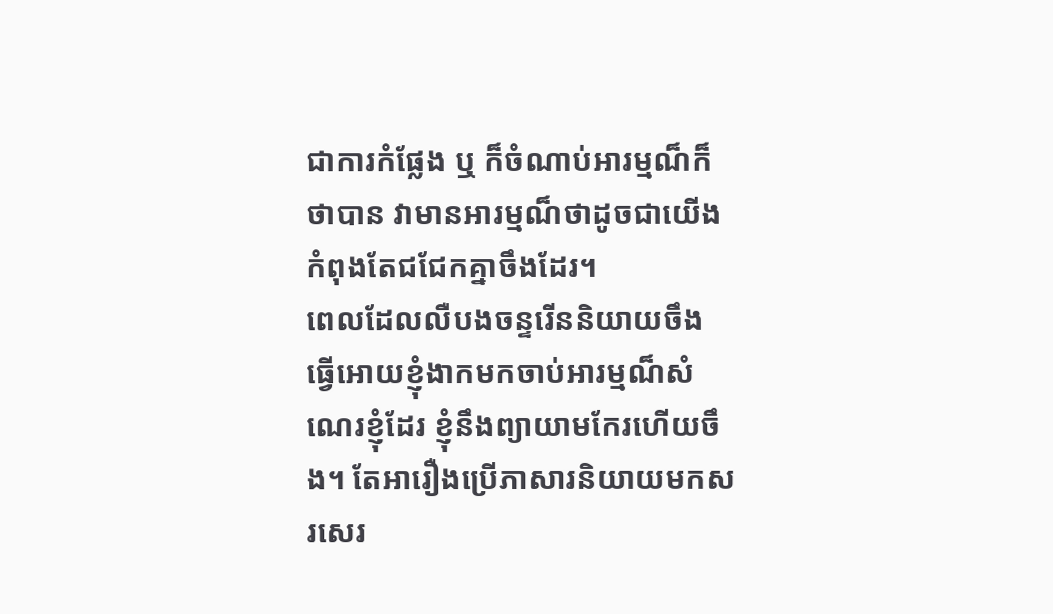ជាការកំផ្លែង ឬ ក៏ចំណាប់អារម្មណ៏ក៏ថាបាន វាមានអារម្មណ៏ថាដូចជាយើងកំពុងតែជជែកគ្នាចឹងដែរ។
ពេលដែលលឺបងចន្ទរើននិយាយចឹង ធ្វើអោយខ្ញុំងាកមកចាប់អារម្មណ៏សំណេរខ្ញុំដែរ ខ្ញុំនឹងព្យាយាមកែរហើយចឹង។ តែអារឿងប្រើភាសារនិយាយមកសរសេរ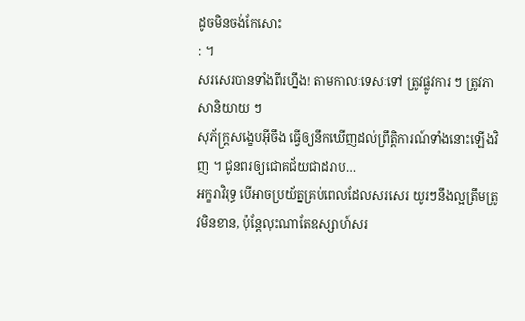ដូចមិនចង់កែសោះ
: ។
សរសេរបានទាំងពីរហ្នឹង! តាមកាលៈទេសៈទៅ ត្រូវផ្លូវការ ៗ ត្រូវភាសានិយាយ ៗ
សុភ័ក្ត្រសង្ខេបអ៊ីចឹង ធ្វើឲ្យនឹកឃើញដល់ព្រឹត្តិការណ៍ទាំងនោះឡើងវិញ ។ ជូនពរឲ្យជោគជ័យជាដរាប…
អក្ខរាវិរុទ្ធ បើអាចប្រយ័ត្នគ្រប់ពេលដែលសរសេរ យូរៗនឹងល្អត្រឹមត្រូវមិនខាន, ប៉ុន្តែលុះណាតែឧស្សាហ៍សរ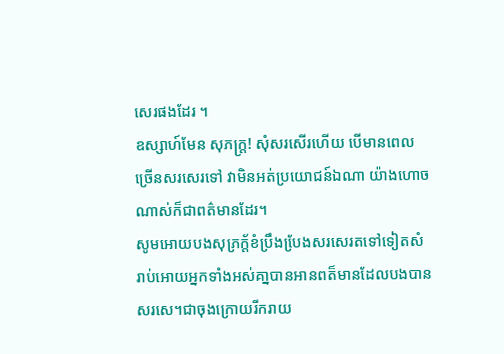សេរផងដែរ ។
ឧស្សាហ៍មែន សុភក្ត្រ! សុំសរសើរហើយ បើមានពេលច្រើនសរសេរទៅ វាមិនអត់ប្រយោជន៍ឯណា យ៉ាងហោចណាស់ក៏ជាពត៌មានដែរ។
សូមអោយបងសុភ្រក្ត័ខំប្រឹងបែ្រងសរសេរតទៅទៀតសំរាប់អោយអ្នកទាំងអស់គា្នបានអានពត៏មានដែលបងបានសរសេ។ជាចុងក្រោយរីករាយ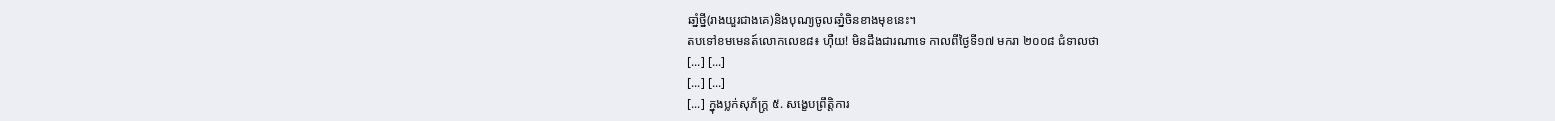ឆាំ្នថ្នី(រាងយួរជាងគេ)និងបុណ្យចូលឆាំ្នចិនខាងមុខនេះ។
តបទៅខមមេនត៍លោកលេខ៨៖ ហ៊ឺយ! មិនដឹងជារណាទេ កាលពីថ្ងៃទី១៧ មករា ២០០៨ ជំទាលថា
[...] [...]
[...] [...]
[...] ក្នុងប្លក់សុភ័ក្ត្រ ៥. សង្ខេបព្រឹត្តិការ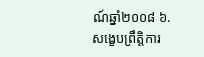ណ៍ឆ្នាំ២០០៨ ៦. សង្ខេបព្រឹត្តិការ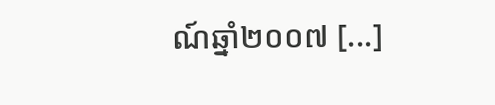ណ៍ឆ្នាំ២០០៧ [...]